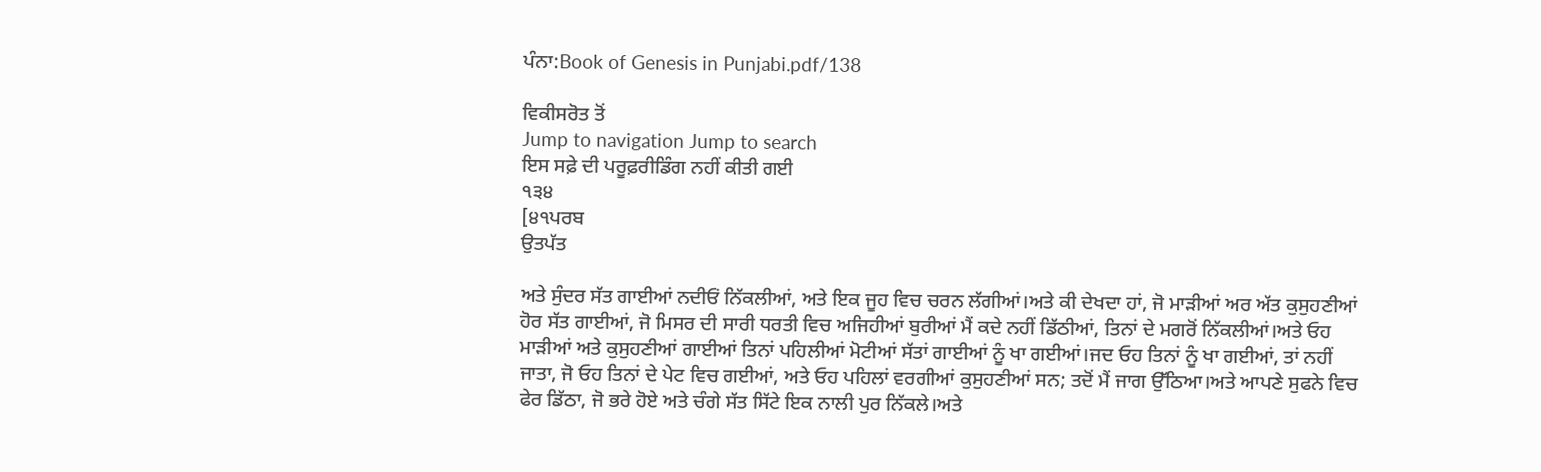ਪੰਨਾ:Book of Genesis in Punjabi.pdf/138

ਵਿਕੀਸਰੋਤ ਤੋਂ
Jump to navigation Jump to search
ਇਸ ਸਫ਼ੇ ਦੀ ਪਰੂਫ਼ਰੀਡਿੰਗ ਨਹੀਂ ਕੀਤੀ ਗਈ
੧੩੪
[੪੧ਪਰਬ
ਉਤਪੱਤ

ਅਤੇ ਸੁੰਦਰ ਸੱਤ ਗਾਈਆਂ ਨਦੀਓਂ ਨਿੱਕਲੀਆਂ, ਅਤੇ ਇਕ ਜੂਹ ਵਿਚ ਚਰਨ ਲੱਗੀਆਂ।ਅਤੇ ਕੀ ਦੇਖਦਾ ਹਾਂ, ਜੋ ਮਾੜੀਆਂ ਅਰ ਅੱਤ ਕੁਸੁਹਣੀਆਂ ਹੋਰ ਸੱਤ ਗਾਈਆਂ, ਜੋ ਮਿਸਰ ਦੀ ਸਾਰੀ ਧਰਤੀ ਵਿਚ ਅਜਿਹੀਆਂ ਬੁਰੀਆਂ ਮੈਂ ਕਦੇ ਨਹੀਂ ਡਿੱਠੀਆਂ, ਤਿਨਾਂ ਦੇ ਮਗਰੋਂ ਨਿੱਕਲੀਆਂ।ਅਤੇ ਓਹ ਮਾੜੀਆਂ ਅਤੇ ਕੁਸੁਹਣੀਆਂ ਗਾਈਆਂ ਤਿਨਾਂ ਪਹਿਲੀਆਂ ਮੋਟੀਆਂ ਸੱਤਾਂ ਗਾਈਆਂ ਨੂੰ ਖਾ ਗਈਆਂ।ਜਦ ਓਹ ਤਿਨਾਂ ਨੂੰ ਖਾ ਗਈਆਂ, ਤਾਂ ਨਹੀਂ ਜਾਤਾ, ਜੋ ਓਹ ਤਿਨਾਂ ਦੇ ਪੇਟ ਵਿਚ ਗਈਆਂ, ਅਤੇ ਓਹ ਪਹਿਲਾਂ ਵਰਗੀਆਂ ਕੁਸੁਹਣੀਆਂ ਸਨ; ਤਦੋਂ ਮੈਂ ਜਾਗ ਉੱਠਿਆ।ਅਤੇ ਆਪਣੇ ਸੁਫਨੇ ਵਿਚ ਫੇਰ ਡਿੱਠਾ, ਜੋ ਭਰੇ ਹੋਏ ਅਤੇ ਚੰਗੇ ਸੱਤ ਸਿੱਟੇ ਇਕ ਨਾਲੀ ਪੁਰ ਨਿੱਕਲੇ।ਅਤੇ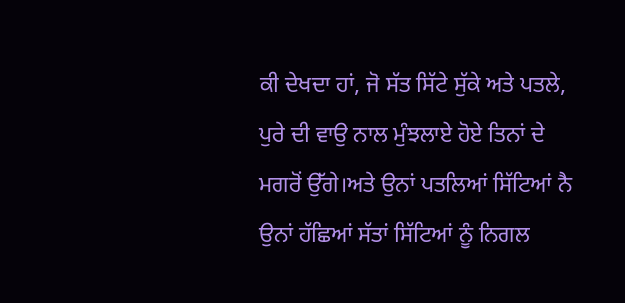ਕੀ ਦੇਖਦਾ ਹਾਂ, ਜੋ ਸੱਤ ਸਿੱਟੇ ਸੁੱਕੇ ਅਤੇ ਪਤਲੇ, ਪੁਰੇ ਦੀ ਵਾਉ ਨਾਲ ਮੁੰਝਲਾਏ ਹੋਏ ਤਿਨਾਂ ਦੇ ਮਗਰੋਂ ਉੱਗੇ।ਅਤੇ ਉਨਾਂ ਪਤਲਿਆਂ ਸਿੱਟਿਆਂ ਨੈ ਉਨਾਂ ਹੱਛਿਆਂ ਸੱਤਾਂ ਸਿੱਟਿਆਂ ਨੂੰ ਨਿਗਲ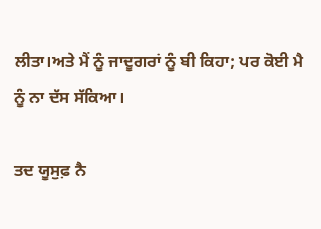ਲੀਤਾ।ਅਤੇ ਮੈਂ ਨੂੰ ਜਾਦੂਗਰਾਂ ਨੂੰ ਬੀ ਕਿਹਾ; ਪਰ ਕੋਈ ਮੈ ਨੂੰ ਨਾ ਦੱਸ ਸੱਕਿਆ।

ਤਦ ਯੂਸੁਫ਼ ਨੈ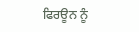ਫਿਰਊਨ ਨੂੰ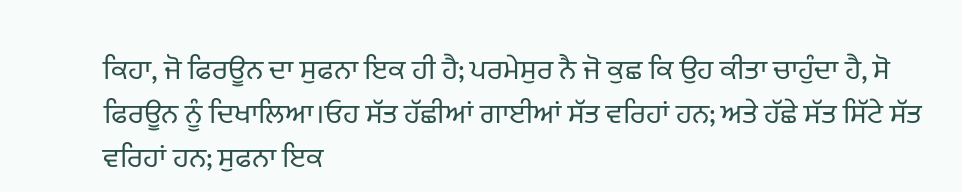ਕਿਹਾ, ਜੋ ਫਿਰਊਨ ਦਾ ਸੁਫਨਾ ਇਕ ਹੀ ਹੈ; ਪਰਮੇਸੁਰ ਨੈ ਜੋ ਕੁਛ ਕਿ ਉਹ ਕੀਤਾ ਚਾਹੁੰਦਾ ਹੈ, ਸੋ ਫਿਰਊਨ ਨੂੰ ਦਿਖਾਲਿਆ।ਓਹ ਸੱਤ ਹੱਛੀਆਂ ਗਾਈਆਂ ਸੱਤ ਵਰਿਹਾਂ ਹਨ; ਅਤੇ ਹੱਛੇ ਸੱਤ ਸਿੱਟੇ ਸੱਤ ਵਰਿਹਾਂ ਹਨ; ਸੁਫਨਾ ਇਕ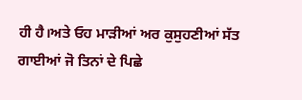ਹੀ ਹੈ।ਅਤੇ ਓਹ ਮਾੜੀਆਂ ਅਰ ਕੁਸੁਹਣੀਆਂ ਸੱਤ ਗਾਈਆਂ ਜੋ ਤਿਨਾਂ ਦੇ ਪਿਛੇ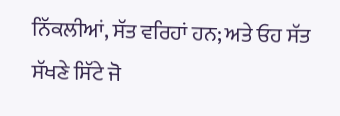ਨਿੱਕਲੀਆਂ, ਸੱਤ ਵਰਿਹਾਂ ਹਨ; ਅਤੇ ਓਹ ਸੱਤ ਸੱਖਣੇ ਸਿੱਟੇ ਜੋ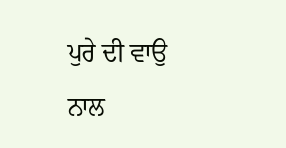ਪੁਰੇ ਦੀ ਵਾਉ ਨਾਲ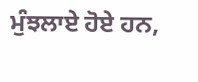ਮੁੰਝਲਾਏ ਹੋਏ ਹਨ,